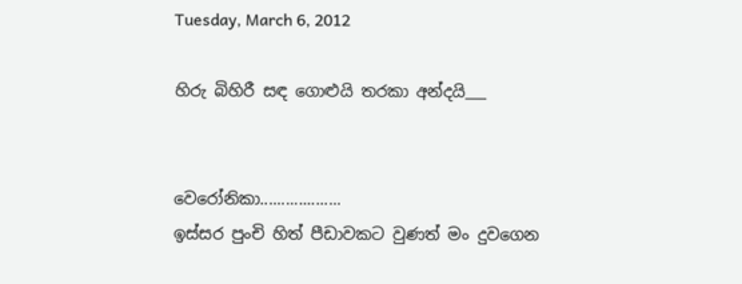Tuesday, March 6, 2012

හිරු බිහිරී සඳ ගොළුයි තරකා අන්දයි___


වෙරෝනිකා...................
ඉස්සර පුංචි හිත් පීඩාවකට වුණත් මං දුවගෙන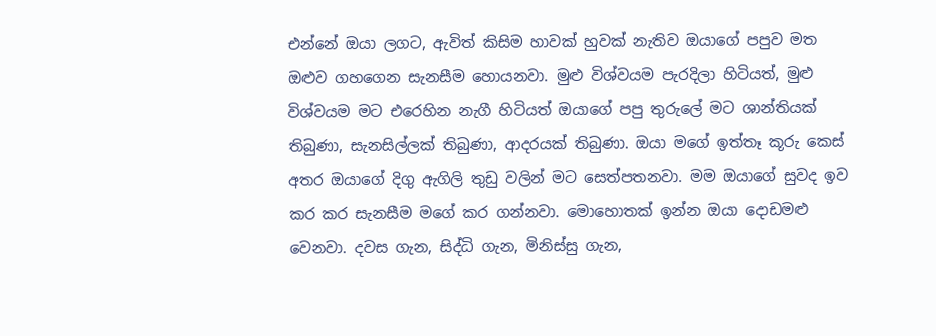එන්නේ ඔයා ලගට, ඇවිත් කිසිම හාවක් හුවක් නැතිව ඔයාගේ පපුව මත ඔළුව ගහගෙන සැනසීම හොයනවා. මුළු විශ්වයම පැරදිලා හිටියත්, මුළු විශ්වයම මට එරෙහින නැගී හිටියත් ඔයාගේ පපු තුරුලේ මට ශාන්තියක් තිබුණා, සැනසිල්ලක් තිබුණා, ආදරයක් තිබුණා. ඔයා මගේ ඉත්තෑ කූරු කෙස් අතර ඔයාගේ දිගු ඇගිලි තුඩු වලින් මට සෙත්පතනවා. මම ඔයාගේ සුවද ඉව කර කර සැනසීම මගේ කර ගන්නවා. මොහොතක් ඉන්න ඔයා දොඩමළු වෙනවා. දවස ගැන, සිද්ධි ගැන, මිනිස්සු ගැන,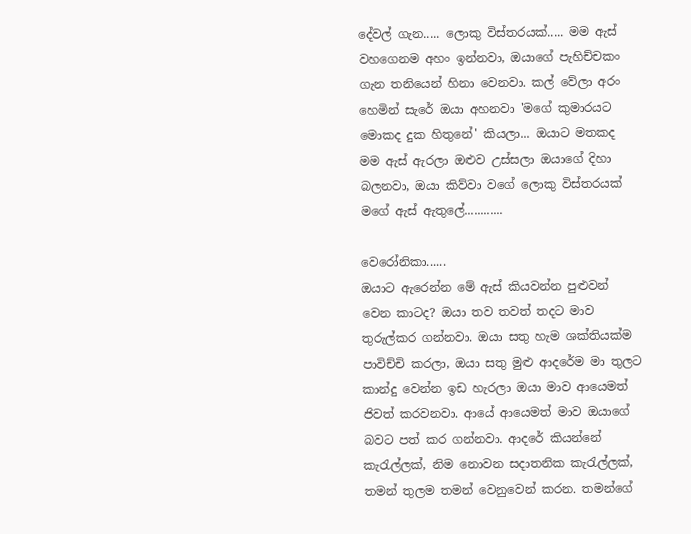දේවල් ගැන..... ලොකු විස්තරයක්..... මම ඇස් වහගෙනම අහං ඉන්නවා, ඔයාගේ පැහිච්චකං ගැන තනියෙන් හිනා වෙනවා. කල් වේලා අරං හෙමින් සැරේ ඔයා අහනවා 'මගේ කුමාරයට මොකද දුක හිතුනේ' කියලා... ඔයාට මතකද මම ඇස් ඇරලා ඔළුව උස්සලා ඔයාගේ දිහා බලනවා, ඔයා කිව්වා වගේ ලොකු විස්තරයක් මගේ ඇස් ඇතුලේ............

වෙරෝනිකා......
ඔයාට ඇරෙන්න මේ ඇස් කියවන්න පුළුවන් වෙන කාටද? ඔයා තව තවත් තදට මාව තුරුල්කර ගන්නවා. ඔයා සතු හැම ශක්තියක්ම පාවිච්චි කරලා, ඔයා සතු මුළු ආදරේම මා තුලට කාන්දු වෙන්න ඉඩ හැරලා ඔයා මාව ආයෙමත් ජිවත් කරවනවා. ආයේ ආයෙමත් මාව ඔයාගේ බවට පත් කර ගන්නවා. ආදරේ කියන්නේ කැරැල්ලක්, නිම නොවන සදාතනික කැරැල්ලක්,  තමන් තුලම තමන් වෙනුවෙන් කරන. තමන්ගේ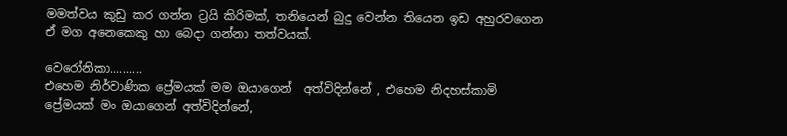මමත්වය කුඩු කර ගන්න ට්‍රයි කිරිමක්, තනියෙන් බුදු වෙන්න තියෙන ඉඩ අහුරවගෙන ඒ මග අනෙකෙකු හා බෙදා ගන්නා තත්වයක්.

වෙරෝනිකා..........
එහෙම නිර්වාණික ප්‍රේමයක් මම ඔයාගෙන්  අත්විදින්නේ , එහෙම නිදහස්කාමි ප්‍රේමයක් මං ඔයාගෙන් අත්විදින්නේ,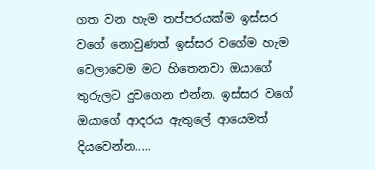ගත වන හැම තප්පරයක්ම ඉස්සර වගේ නොවුණත් ඉස්සර වගේම හැම වෙලාවෙම මට හිතෙනවා ඔයාගේ තුරුලට දුවගෙන එන්න. ඉස්සර වගේ ඔයාගේ ආදරය ඇතුලේ ආයෙමත් දියවෙන්න.....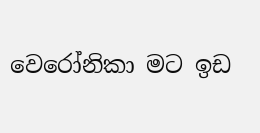වෙරෝනිකා මට ඉඩ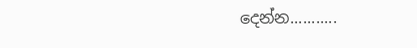දෙන්න...........